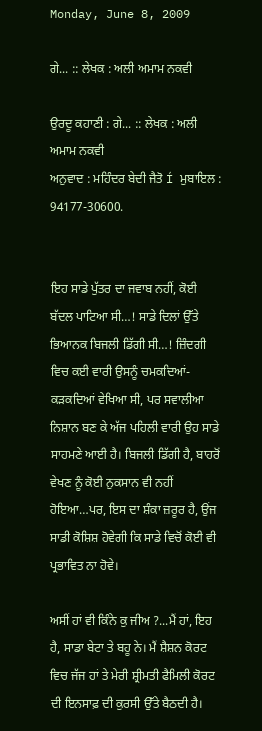Monday, June 8, 2009

ਗੇ... :: ਲੇਖਕ : ਅਲੀ ਅਮਾਮ ਨਕਵੀ

ਉਰਦੂ ਕਹਾਣੀ : ਗੇ... :: ਲੇਖਕ : ਅਲੀ ਅਮਾਮ ਨਕਵੀ
ਅਨੁਵਾਦ : ਮਹਿੰਦਰ ਬੇਦੀ ਜੈਤੋ Í ਮੁਬਾਇਲ : 94177-30600.


ਇਹ ਸਾਡੇ ਪੁੱਤਰ ਦਾ ਜਵਾਬ ਨਹੀਂ, ਕੋਈ ਬੱਦਲ ਪਾਟਿਆ ਸੀ…! ਸਾਡੇ ਦਿਲਾਂ ਉੱਤੇ ਭਿਆਨਕ ਬਿਜਲੀ ਡਿੱਗੀ ਸੀ…! ਜ਼ਿੰਦਗੀ ਵਿਚ ਕਈ ਵਾਰੀ ਉਸਨੂੰ ਚਮਕਦਿਆਂ-ਕੜਕਦਿਆਂ ਵੇਖਿਆ ਸੀ, ਪਰ ਸਵਾਲੀਆ ਨਿਸ਼ਾਨ ਬਣ ਕੇ ਅੱਜ ਪਹਿਲੀ ਵਾਰੀ ਉਹ ਸਾਡੇ ਸਾਹਮਣੇ ਆਈ ਹੈ। ਬਿਜਲੀ ਡਿੱਗੀ ਹੈ, ਬਾਹਰੋਂ ਵੇਖਣ ਨੂੰ ਕੋਈ ਨੁਕਸਾਨ ਵੀ ਨਹੀਂ ਹੋਇਆ…ਪਰ, ਇਸ ਦਾ ਸ਼ੰਕਾ ਜ਼ਰੂਰ ਹੈ, ਉਂਜ ਸਾਡੀ ਕੋਸ਼ਿਸ਼ ਹੋਵੇਗੀ ਕਿ ਸਾਡੇ ਵਿਚੋਂ ਕੋਈ ਵੀ ਪ੍ਰਭਾਵਿਤ ਨਾ ਹੋਵੇ।

ਅਸੀਂ ਹਾਂ ਵੀ ਕਿੰਨੇ ਕੁ ਜੀਅ ?...ਮੈਂ ਹਾਂ, ਇਹ ਹੈ, ਸਾਡਾ ਬੇਟਾ ਤੇ ਬਹੂ ਨੇ। ਮੈਂ ਸ਼ੈਸ਼ਨ ਕੋਰਟ ਵਿਚ ਜੱਜ ਹਾਂ ਤੇ ਮੇਰੀ ਸ਼੍ਰੀਮਤੀ ਫੈਮਿਲੀ ਕੋਰਟ ਦੀ ਇਨਸਾਫ਼ ਦੀ ਕੁਰਸੀ ਉੱਤੇ ਬੈਠਦੀ ਹੈ।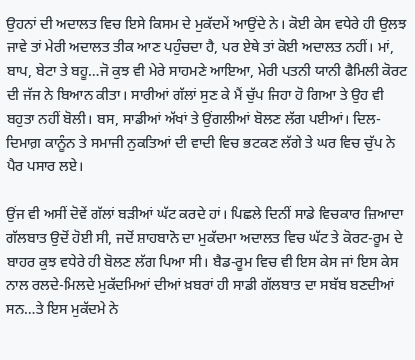ਉਹਨਾਂ ਦੀ ਅਦਾਲਤ ਵਿਚ ਇਸੇ ਕਿਸਮ ਦੇ ਮੁਕੱਦਮੇਂ ਆਉਂਦੇ ਨੇ। ਕੋਈ ਕੇਸ ਵਧੇਰੇ ਹੀ ਉਲਝ ਜਾਵੇ ਤਾਂ ਮੇਰੀ ਅਦਾਲਤ ਤੀਕ ਆਣ ਪਹੁੰਚਦਾ ਹੈ, ਪਰ ਏਥੇ ਤਾਂ ਕੋਈ ਅਦਾਲਤ ਨਹੀਂ। ਮਾਂ, ਬਾਪ, ਬੇਟਾ ਤੇ ਬਹੂ…ਜੋ ਕੁਝ ਵੀ ਮੇਰੇ ਸਾਹਮਣੇ ਆਇਆ, ਮੇਰੀ ਪਤਨੀ ਯਾਨੀ ਫੈਮਿਲੀ ਕੋਰਟ ਦੀ ਜੱਜ ਨੇ ਬਿਆਨ ਕੀਤਾ। ਸਾਰੀਆਂ ਗੱਲਾਂ ਸੁਣ ਕੇ ਮੈਂ ਚੁੱਪ ਜਿਹਾ ਹੋ ਗਿਆ ਤੇ ਉਹ ਵੀ ਬਹੁਤਾ ਨਹੀਂ ਬੋਲੀ। ਬਸ, ਸਾਡੀਆਂ ਅੱਖਾਂ ਤੇ ਉਂਗਲੀਆਂ ਬੋਲਣ ਲੱਗ ਪਈਆਂ। ਦਿਲ-ਦਿਮਾਗ਼ ਕਾਨੂੰਨ ਤੇ ਸਮਾਜੀ ਨੁਕਤਿਆਂ ਦੀ ਵਾਦੀ ਵਿਚ ਭਟਕਣ ਲੱਗੇ ਤੇ ਘਰ ਵਿਚ ਚੁੱਪ ਨੇ ਪੈਰ ਪਸਾਰ ਲਏ।

ਉਂਜ ਵੀ ਅਸੀਂ ਦੋਵੇਂ ਗੱਲਾਂ ਬੜੀਆਂ ਘੱਟ ਕਰਦੇ ਹਾਂ। ਪਿਛਲੇ ਦਿਨੀਂ ਸਾਡੇ ਵਿਚਕਾਰ ਜ਼ਿਆਦਾ ਗੱਲਬਾਤ ਉਦੋਂ ਹੋਈ ਸੀ, ਜਦੋਂ ਸ਼ਾਹਬਾਨੋ ਦਾ ਮੁਕੱਦਮਾ ਅਦਾਲਤ ਵਿਚ ਘੱਟ ਤੇ ਕੋਰਟ-ਰੂਮ ਦੇ ਬਾਹਰ ਕੁਝ ਵਧੇਰੇ ਹੀ ਬੋਲਣ ਲੱਗ ਪਿਆ ਸੀ। ਬੈਡ-ਰੂਮ ਵਿਚ ਵੀ ਇਸ ਕੇਸ ਜਾਂ ਇਸ ਕੇਸ ਨਾਲ ਰਲਦੇ-ਮਿਲਦੇ ਮੁਕੱਦਮਿਆਂ ਦੀਆਂ ਖ਼ਬਰਾਂ ਹੀ ਸਾਡੀ ਗੱਲਬਾਤ ਦਾ ਸਬੱਬ ਬਣਦੀਆਂ ਸਨ…ਤੇ ਇਸ ਮੁਕੱਦਮੇ ਨੇ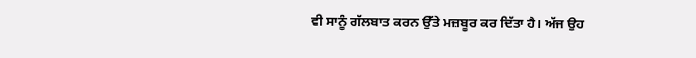ਵੀ ਸਾਨੂੰ ਗੱਲਬਾਤ ਕਰਨ ਉੱਤੇ ਮਜ਼ਬੂਰ ਕਰ ਦਿੱਤਾ ਹੈ। ਅੱਜ ਉਹ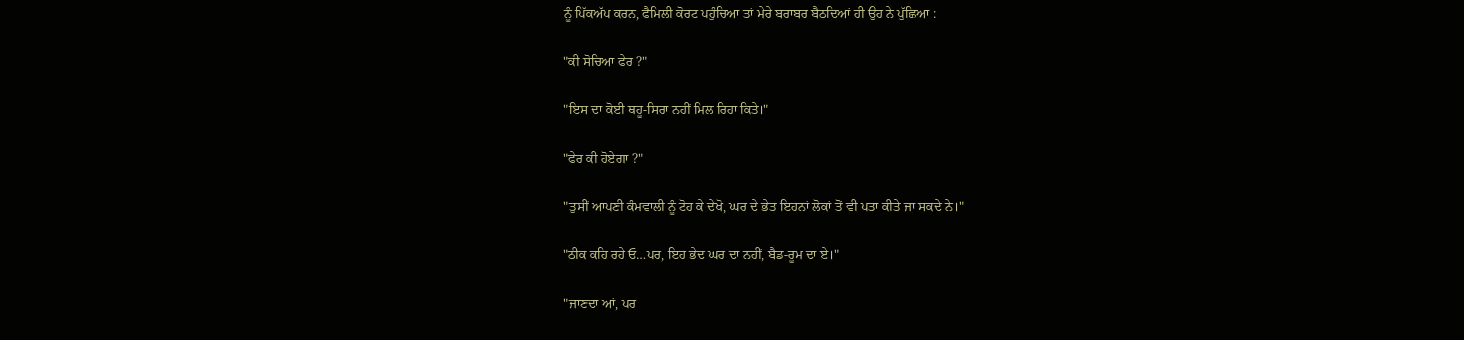ਨੂੰ ਪਿੱਕਅੱਪ ਕਰਨ, ਫੈਮਿਲੀ ਕੋਰਟ ਪਹੁੰਚਿਆ ਤਾਂ ਮੇਰੇ ਬਰਾਬਰ ਬੈਠਦਿਆਂ ਹੀ ਉਹ ਨੇ ਪੁੱਛਿਆ :

"ਕੀ ਸੋਚਿਆ ਫੇਰ ?"

"ਇਸ ਦਾ ਕੋਈ ਥਹੂ-ਸਿਰਾ ਨਹੀਂ ਮਿਲ ਰਿਹਾ ਕਿਤੇ।"

"ਫੇਰ ਕੀ ਹੋਏਗਾ ?"

"ਤੁਸੀਂ ਆਪਣੀ ਕੰਮਵਾਲੀ ਨੂੰ ਟੋਹ ਕੇ ਦੇਖੋ, ਘਰ ਦੇ ਭੇਤ ਇਹਨਾਂ ਲੋਕਾਂ ਤੋਂ ਵੀ ਪਤਾ ਕੀਤੇ ਜਾ ਸਕਦੇ ਨੇ।"

"ਠੀਕ ਕਹਿ ਰਹੇ ਓ…ਪਰ, ਇਹ ਭੇਦ ਘਰ ਦਾ ਨਹੀਂ, ਬੈਡ-ਰੂਮ ਦਾ ਏ।"

"ਜਾਣਦਾ ਆਂ, ਪਰ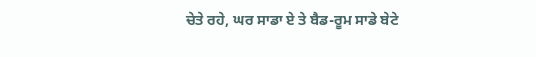ਚੇਤੇ ਰਹੇ, ਘਰ ਸਾਡਾ ਏ ਤੇ ਬੈਡ-ਰੂਮ ਸਾਡੇ ਬੇਟੇ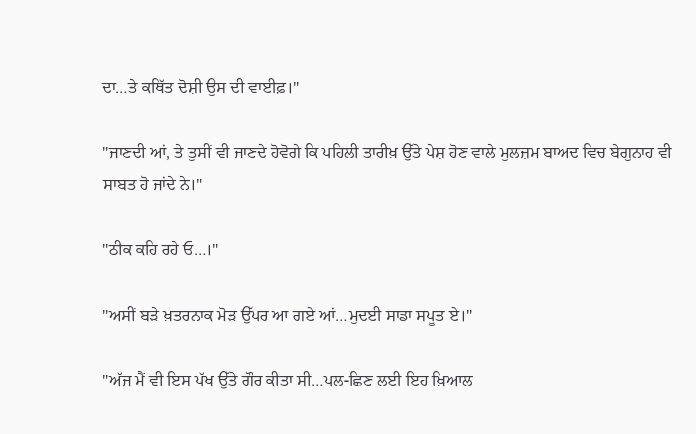ਦਾ…ਤੇ ਕਥਿੱਤ ਦੋਸ਼ੀ ਉਸ ਦੀ ਵਾਈਫ਼।"

"ਜਾਣਦੀ ਆਂ, ਤੇ ਤੁਸੀਂ ਵੀ ਜਾਣਦੇ ਹੋਵੋਗੇ ਕਿ ਪਹਿਲੀ ਤਾਰੀਖ਼ ਉੱਤੇ ਪੇਸ਼ ਹੋਣ ਵਾਲੇ ਮੁਲਜ਼ਮ ਬਾਅਦ ਵਿਚ ਬੇਗੁਨਾਹ ਵੀ ਸਾਬਤ ਹੋ ਜਾਂਦੇ ਨੇ।"

"ਠੀਕ ਕਹਿ ਰਹੇ ਓ…।"

"ਅਸੀਂ ਬੜੇ ਖ਼ਤਰਨਾਕ ਮੋੜ ਉੱਪਰ ਆ ਗਏ ਆਂ…ਮੁਦਈ ਸਾਡਾ ਸਪੂਤ ਏ।"

"ਅੱਜ ਮੈਂ ਵੀ ਇਸ ਪੱਖ ਉੱਤੇ ਗੌਰ ਕੀਤਾ ਸੀ…ਪਲ-ਛਿਣ ਲਈ ਇਹ ਖ਼ਿਆਲ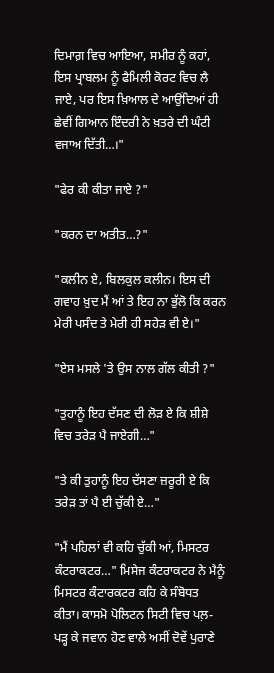ਦਿਮਾਗ਼ ਵਿਚ ਆਇਆ, ਸਮੀਰ ਨੂੰ ਕਹਾਂ, ਇਸ ਪ੍ਰਾਬਲਮ ਨੂੰ ਫੈਮਿਲੀ ਕੋਰਟ ਵਿਚ ਲੈ ਜਾਏ, ਪਰ ਇਸ ਖ਼ਿਆਲ ਦੇ ਆਉਂਦਿਆਂ ਹੀ ਛੇਵੀਂ ਗਿਆਨ ਇੰਦਰੀ ਨੇ ਖ਼ਤਰੇ ਦੀ ਘੰਟੀ ਵਜਾਅ ਦਿੱਤੀ…।"

"ਫੇਰ ਕੀ ਕੀਤਾ ਜਾਏ ?"

"ਕਰਨ ਦਾ ਅਤੀਤ…?"

"ਕਲੀਨ ਏ, ਬਿਲਕੁਲ ਕਲੀਨ। ਇਸ ਦੀ ਗਵਾਹ ਖ਼ੁਦ ਮੈਂ ਆਂ ਤੇ ਇਹ ਨਾ ਭੁੱਲੋ ਕਿ ਕਰਨ ਮੇਰੀ ਪਸੰਦ ਤੇ ਮੇਰੀ ਹੀ ਸਹੇੜ ਵੀ ਏ।"

"ਏਸ ਮਸਲੇ 'ਤੇ ਉਸ ਨਾਲ ਗੱਲ ਕੀਤੀ ?"

"ਤੁਹਾਨੂੰ ਇਹ ਦੱਸਣ ਦੀ ਲੋੜ ਏ ਕਿ ਸ਼ੀਸ਼ੇ ਵਿਚ ਤਰੇੜ ਪੈ ਜਾਏਗੀ…"

"ਤੇ ਕੀ ਤੁਹਾਨੂੰ ਇਹ ਦੱਸਣਾ ਜ਼ਰੂਰੀ ਏ ਕਿ ਤਰੇੜ ਤਾਂ ਪੈ ਈ ਚੁੱਕੀ ਏ…"

"ਮੈਂ ਪਹਿਲਾਂ ਵੀ ਕਹਿ ਚੁੱਕੀ ਆਂ, ਮਿਸਟਰ ਕੰਟਰਾਕਟਰ…" ਮਿਸੇਜ ਕੰਟਰਾਕਟਰ ਨੇ ਮੈਨੂੰ ਮਿਸਟਰ ਕੰਟਾਰਕਟਰ ਕਹਿ ਕੇ ਸੰਬੋਧਤ ਕੀਤਾ। ਕਾਸਮੋ ਪੋਲਿਟਨ ਸਿਟੀ ਵਿਚ ਪਲ਼-ਪੜ੍ਹ ਕੇ ਜਵਾਨ ਹੋਣ ਵਾਲੇ ਅਸੀਂ ਦੋਵੇਂ ਪੁਰਾਣੇ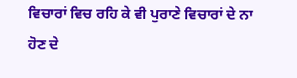ਵਿਚਾਰਾਂ ਵਿਚ ਰਹਿ ਕੇ ਵੀ ਪੁਰਾਣੇ ਵਿਚਾਰਾਂ ਦੇ ਨਾ ਹੋਣ ਦੇ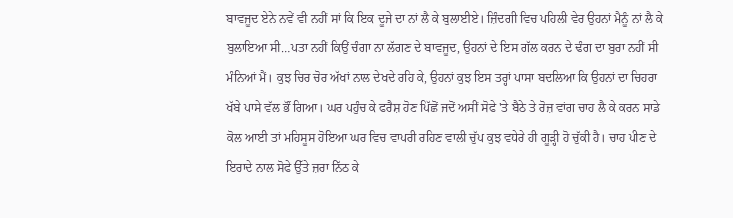ਬਾਵਜੂਦ ਏਨੇ ਨਵੇਂ ਵੀ ਨਹੀਂ ਸਾਂ ਕਿ ਇਕ ਦੂਜੇ ਦਾ ਨਾਂ ਲੈ ਕੇ ਬੁਲਾਈਏ। ਜ਼ਿੰਦਗੀ ਵਿਚ ਪਹਿਲੀ ਵੇਰ ਉਹਨਾਂ ਮੈਨੂੰ ਨਾਂ ਲੈ ਕੇ ਬੁਲਾਇਆ ਸੀ…ਪਤਾ ਨਹੀਂ ਕਿਉਂ ਚੰਗਾ ਨਾ ਲੱਗਣ ਦੇ ਬਾਵਜੂਦ, ਉਹਨਾਂ ਦੇ ਇਸ ਗੱਲ ਕਰਨ ਦੇ ਢੰਗ ਦਾ ਬੁਰਾ ਨਹੀਂ ਸੀ ਮੰਨਿਆਂ ਮੈਂ। ਕੁਝ ਚਿਰ ਚੋਰ ਅੱਖਾਂ ਨਾਲ ਦੇਖਦੇ ਰਹਿ ਕੇ, ਉਹਨਾਂ ਕੁਝ ਇਸ ਤਰ੍ਹਾਂ ਪਾਸਾ ਬਦਲਿਆ ਕਿ ਉਹਨਾਂ ਦਾ ਚਿਹਰਾ ਖੱਬੇ ਪਾਸੇ ਵੱਲ ਭੌਂ ਗਿਆ। ਘਰ ਪਹੁੰਚ ਕੇ ਫਰੈਸ਼ ਹੋਣ ਪਿੱਛੋਂ ਜਦੋਂ ਅਸੀਂ ਸੋਫੇ 'ਤੇ ਬੈਠੇ ਤੇ ਰੋਜ਼ ਵਾਂਗ ਚਾਹ ਲੈ ਕੇ ਕਰਨ ਸਾਡੇ ਕੋਲ ਆਈ ਤਾਂ ਮਹਿਸੂਸ ਹੋਇਆ ਘਰ ਵਿਚ ਵਾਪਰੀ ਰਹਿਣ ਵਾਲੀ ਚੁੱਪ ਕੁਝ ਵਧੇਰੇ ਹੀ ਗੂੜ੍ਹੀ ਹੋ ਚੁੱਕੀ ਹੈ। ਚਾਹ ਪੀਣ ਦੇ ਇਰਾਦੇ ਨਾਲ ਸੋਫੇ ਉੱਤੇ ਜ਼ਰਾ ਨਿੱਠ ਕੇ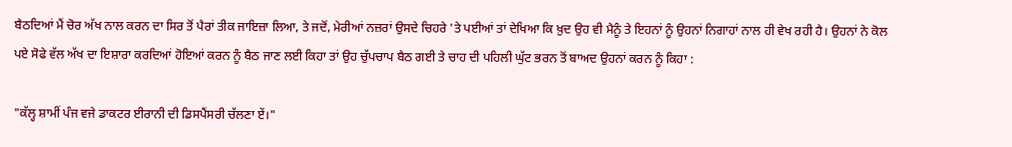ਬੈਠਦਿਆਂ ਮੈਂ ਚੋਰ ਅੱਖ ਨਾਲ ਕਰਨ ਦਾ ਸਿਰ ਤੋਂ ਪੈਰਾਂ ਤੀਕ ਜਾਇਜ਼ਾ ਲਿਆ, ਤੇ ਜਦੋਂ, ਮੇਰੀਆਂ ਨਜ਼ਰਾਂ ਉਸਦੇ ਚਿਹਰੇ 'ਤੇ ਪਈਆਂ ਤਾਂ ਦੇਖਿਆ ਕਿ ਖ਼ੁਦ ਉਹ ਵੀ ਮੈਨੂੰ ਤੇ ਇਹਨਾਂ ਨੂੰ ਉਹਨਾਂ ਨਿਗਾਹਾਂ ਨਾਲ ਹੀ ਵੇਖ ਰਹੀ ਹੈ। ਉਹਨਾਂ ਨੇ ਕੋਲ ਪਏ ਸੋਫੇ ਵੱਲ ਅੱਖ ਦਾ ਇਸ਼ਾਰਾ ਕਰਦਿਆਂ ਹੋਇਆਂ ਕਰਨ ਨੂੰ ਬੈਠ ਜਾਣ ਲਈ ਕਿਹਾ ਤਾਂ ਉਹ ਚੁੱਪਚਾਪ ਬੈਠ ਗਈ ਤੇ ਚਾਹ ਦੀ ਪਹਿਲੀ ਘੁੱਟ ਭਰਨ ਤੋਂ ਬਾਅਦ ਉਹਨਾਂ ਕਰਨ ਨੂੰ ਕਿਹਾ :

"ਕੱਲ੍ਹ ਸ਼ਾਮੀਂ ਪੰਜ ਵਜੇ ਡਾਕਟਰ ਈਰਾਨੀ ਦੀ ਡਿਸਪੈਂਸਰੀ ਚੱਲਣਾ ਏਂ।"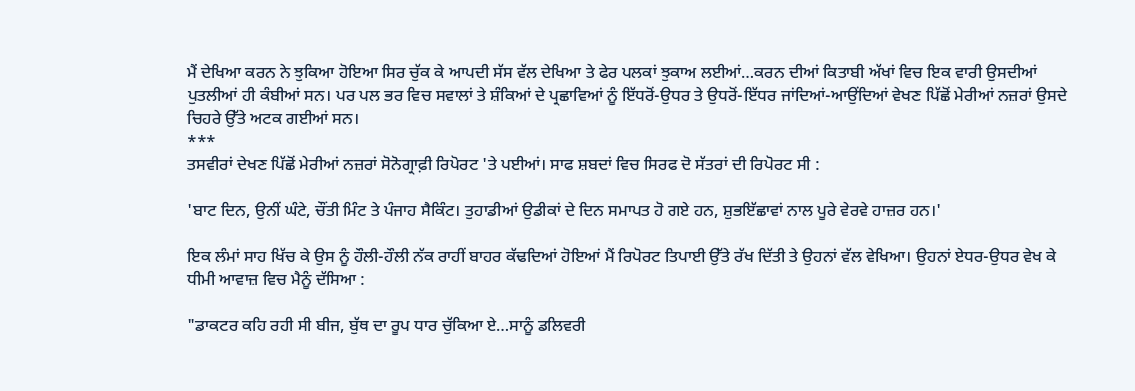ਮੈਂ ਦੇਖਿਆ ਕਰਨ ਨੇ ਝੁਕਿਆ ਹੋਇਆ ਸਿਰ ਚੁੱਕ ਕੇ ਆਪਦੀ ਸੱਸ ਵੱਲ ਦੇਖਿਆ ਤੇ ਫੇਰ ਪਲਕਾਂ ਝੁਕਾਅ ਲਈਆਂ…ਕਰਨ ਦੀਆਂ ਕਿਤਾਬੀ ਅੱਖਾਂ ਵਿਚ ਇਕ ਵਾਰੀ ਉਸਦੀਆਂ ਪੁਤਲੀਆਂ ਹੀ ਕੰਬੀਆਂ ਸਨ। ਪਰ ਪਲ ਭਰ ਵਿਚ ਸਵਾਲਾਂ ਤੇ ਸ਼ੰਕਿਆਂ ਦੇ ਪ੍ਰਛਾਵਿਆਂ ਨੂੰ ਇੱਧਰੋਂ-ਉਧਰ ਤੇ ਉਧਰੋਂ-ਇੱਧਰ ਜਾਂਦਿਆਂ-ਆਉਂਦਿਆਂ ਵੇਖਣ ਪਿੱਛੋਂ ਮੇਰੀਆਂ ਨਜ਼ਰਾਂ ਉਸਦੇ ਚਿਹਰੇ ਉੱਤੇ ਅਟਕ ਗਈਆਂ ਸਨ।
***
ਤਸਵੀਰਾਂ ਦੇਖਣ ਪਿੱਛੋਂ ਮੇਰੀਆਂ ਨਜ਼ਰਾਂ ਸੋਨੋਗ੍ਰਾਫ਼ੀ ਰਿਪੋਰਟ 'ਤੇ ਪਈਆਂ। ਸਾਫ ਸ਼ਬਦਾਂ ਵਿਚ ਸਿਰਫ ਦੋ ਸੱਤਰਾਂ ਦੀ ਰਿਪੋਰਟ ਸੀ :

'ਬਾਟ ਦਿਨ, ਉਨੀਂ ਘੰਟੇ, ਚੌਂਤੀ ਮਿੰਟ ਤੇ ਪੰਜਾਹ ਸੈਕਿੰਟ। ਤੁਹਾਡੀਆਂ ਉਡੀਕਾਂ ਦੇ ਦਿਨ ਸਮਾਪਤ ਹੋ ਗਏ ਹਨ, ਸ਼ੁਭਇੱਛਾਵਾਂ ਨਾਲ ਪੂਰੇ ਵੇਰਵੇ ਹਾਜ਼ਰ ਹਨ।'

ਇਕ ਲੰਮਾਂ ਸਾਹ ਖਿੱਚ ਕੇ ਉਸ ਨੂੰ ਹੌਲੀ-ਹੌਲੀ ਨੱਕ ਰਾਹੀਂ ਬਾਹਰ ਕੱਢਦਿਆਂ ਹੋਇਆਂ ਮੈਂ ਰਿਪੋਰਟ ਤਿਪਾਈ ਉੱਤੇ ਰੱਖ ਦਿੱਤੀ ਤੇ ਉਹਨਾਂ ਵੱਲ ਵੇਖਿਆ। ਉਹਨਾਂ ਏਧਰ-ਉਧਰ ਵੇਖ ਕੇ ਧੀਮੀ ਆਵਾਜ਼ ਵਿਚ ਮੈਨੂੰ ਦੱਸਿਆ :

"ਡਾਕਟਰ ਕਹਿ ਰਹੀ ਸੀ ਬੀਜ, ਬੁੱਥ ਦਾ ਰੂਪ ਧਾਰ ਚੁੱਕਿਆ ਏ…ਸਾਨੂੰ ਡਲਿਵਰੀ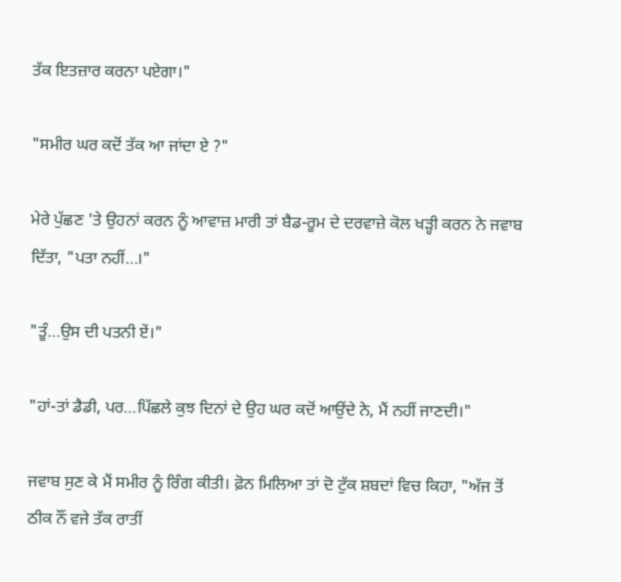ਤੱਕ ਇਤਜ਼ਾਰ ਕਰਨਾ ਪਏਗਾ।"

"ਸਮੀਰ ਘਰ ਕਦੋਂ ਤੱਕ ਆ ਜਾਂਦਾ ਏ ?"

ਮੇਰੇ ਪੁੱਛਣ 'ਤੇ ਉਹਨਾਂ ਕਰਨ ਨੂੰ ਆਵਾਜ਼ ਮਾਰੀ ਤਾਂ ਬੈਡ-ਰੂਮ ਦੇ ਦਰਵਾਜ਼ੇ ਕੋਲ ਖੜ੍ਹੀ ਕਰਨ ਨੇ ਜਵਾਬ ਦਿੱਤਾ, "ਪਤਾ ਨਹੀਂ…।"

"ਤੂੰ…ਉਸ ਦੀ ਪਤਨੀ ਏਂ।"

"ਹਾਂ-ਤਾਂ ਡੈਡੀ, ਪਰ…ਪਿੱਛਲੇ ਕੁਝ ਦਿਨਾਂ ਦੇ ਉਹ ਘਰ ਕਦੋਂ ਆਉਂਦੇ ਨੇ, ਮੈਂ ਨਹੀਂ ਜਾਣਦੀ।"

ਜਵਾਬ ਸੁਣ ਕੇ ਮੈਂ ਸਮੀਰ ਨੂੰ ਰਿੰਗ ਕੀਤੀ। ਫ਼ੋਨ ਮਿਲਿਆ ਤਾਂ ਦੋ ਟੁੱਕ ਸ਼ਬਦਾਂ ਵਿਚ ਕਿਹਾ, "ਅੱਜ ਤੋਂ ਠੀਕ ਨੌਂ ਵਜੇ ਤੱਕ ਰਾਤੀਂ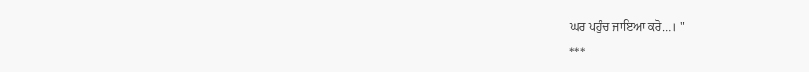ਘਰ ਪਹੁੰਚ ਜਾਇਆ ਕਰੋ…। "
***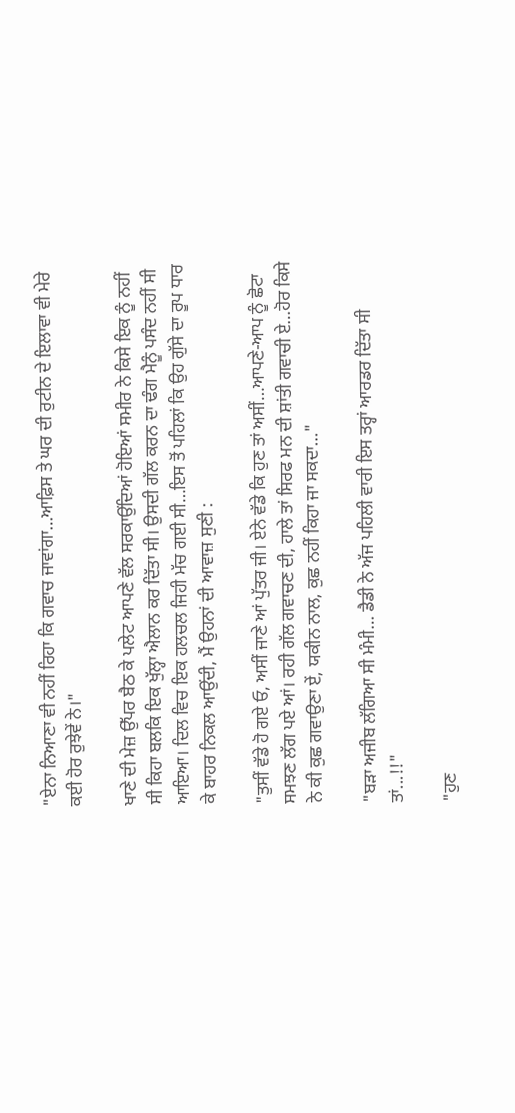"ਏਨਾ ਨਿਆਣਾ ਵੀ ਨਹੀਂ ਰਿਹਾ ਕਿ ਗਵਾਚ ਜਾਵਾਂਗਾ…ਆਫ਼ਿਸ ਤੇ ਘਰ ਦੀ ਰੁਟੀਨ ਦੇ ਇਲਾਵਾ ਵੀ ਮੇਰੇ ਕਈ ਹੋਰ ਰੁਝੇਵੇਂ ਨੇ।"

ਖਾਣੇ ਦੀ ਮੇਜ਼ ਉੱਪਰ ਬੈਠ ਕੇ ਪਲੇਟ ਆਪਣੇ ਵੱਲ ਸਰਕਾਉਂਦਿਆਂ ਹੋਇਆਂ ਸਮੀਰ ਨੇ ਕਿਸੇ ਇਕ ਨੂੰ ਨਹੀਂ ਸੀ ਕਿਹਾ ਬਲਕਿ ਇਕ ਖੁੱਲ੍ਹਾ ਐਲਾਨ ਕਰ ਦਿੱਤਾ ਸੀ। ਉਸਦੀ ਗੱਲ ਕਰਨ ਦਾ ਢੰਗ ਮੈਨੂੰ ਪਸੰਦ ਨਹੀਂ ਸੀ ਆਇਆ। ਦਿਲ ਵਿਚ ਇਕ ਹਲਚਲ ਜਿਹੀ ਮੱਚ ਗਈ ਸੀ…ਇਸ ਤੋਂ ਪਹਿਲਾਂ ਕਿ ਉਹ ਗੁੱਸੇ ਦਾ ਰੂਪ ਧਾਰ ਕੇ ਬਾਹਰ ਨਿਕਲ ਆਉਂਦੀ, ਮੈਂ ਉਹਨਾਂ ਦੀ ਆਵਾਜ਼ ਸੁਣੀ :

"ਤੁਸੀਂ ਵੱਡੇ ਹੋ ਗਏ ਓ, ਅਸੀਂ ਜਾਣੇ ਆਂ ਪੁੱਤਰ ਜੀ। ਏਨੇ ਵੱਡੇ ਕਿ ਹੁਣ ਤਾਂ ਅਸੀਂ…ਆਪਣੇ-ਆਪ ਨੂੰ ਛੋਟਾ ਸਮਝਣ ਲੱਗ ਪਏ ਆਂ। ਰਹੀ ਗੱਲ ਗਵਾਚਣ ਦੀ, ਹਾਲੇ ਤਾਂ ਸਿਰਫ ਮਨ ਦੀ ਸ਼ਾਂਤੀ ਗਵਾਚੀ ਏ…ਹੋਰ ਕਿਸੇ ਨੇ ਕੀ ਕੁਛ ਗਵਾਉਣਾ ਏਂ, ਯਕੀਨ ਨਾਲ, ਕੁਛ ਨਹੀਂ ਕਿਹਾ ਜਾ ਸਕਦਾ…"

"ਬੜਾ ਅਜੀਬ ਲੱਗਿਆ ਸੀ ਮੰਮੀ… ਡੈਡੀ ਨੇ ਅੱਜ ਪਹਿਲੀ ਵਾਰੀ ਇਸ ਤਰ੍ਹਾਂ ਆਰਡਰ ਦਿੱਤਾ ਸੀ ਤਾਂ...!!"

"ਹੁਣ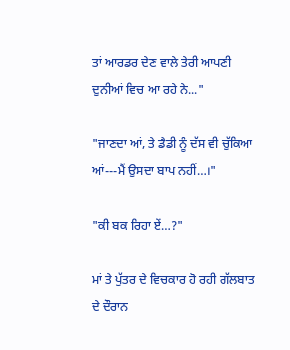ਤਾਂ ਆਰਡਰ ਦੇਣ ਵਾਲੇ ਤੇਰੀ ਆਪਣੀ ਦੁਨੀਆਂ ਵਿਚ ਆ ਰਹੇ ਨੇ..."

"ਜਾਣਦਾ ਆਂ, ਤੇ ਡੈਡੀ ਨੂੰ ਦੱਸ ਵੀ ਚੁੱਕਿਆ ਆਂ---ਮੈਂ ਉਸਦਾ ਬਾਪ ਨਹੀਂ…।"

"ਕੀ ਬਕ ਰਿਹਾ ਏਂ…?"

ਮਾਂ ਤੇ ਪੁੱਤਰ ਦੇ ਵਿਚਕਾਰ ਹੋ ਰਹੀ ਗੱਲਬਾਤ ਦੇ ਦੌਰਾਨ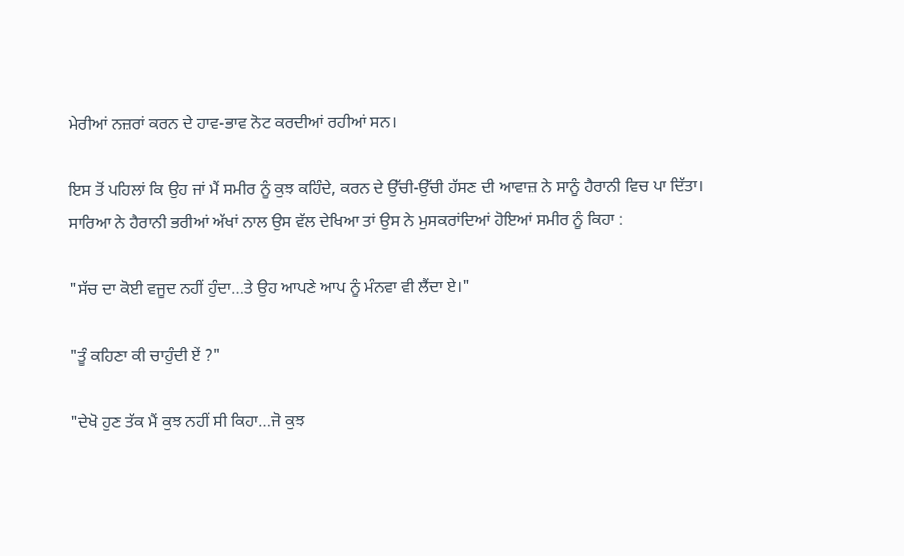ਮੇਰੀਆਂ ਨਜ਼ਰਾਂ ਕਰਨ ਦੇ ਹਾਵ-ਭਾਵ ਨੋਟ ਕਰਦੀਆਂ ਰਹੀਆਂ ਸਨ।

ਇਸ ਤੋਂ ਪਹਿਲਾਂ ਕਿ ਉਹ ਜਾਂ ਮੈਂ ਸਮੀਰ ਨੂੰ ਕੁਝ ਕਹਿੰਦੇ, ਕਰਨ ਦੇ ਉੱਚੀ-ਉੱਚੀ ਹੱਸਣ ਦੀ ਆਵਾਜ਼ ਨੇ ਸਾਨੂੰ ਹੈਰਾਨੀ ਵਿਚ ਪਾ ਦਿੱਤਾ। ਸਾਰਿਆ ਨੇ ਹੈਰਾਨੀ ਭਰੀਆਂ ਅੱਖਾਂ ਨਾਲ ਉਸ ਵੱਲ ਦੇਖਿਆ ਤਾਂ ਉਸ ਨੇ ਮੁਸਕਰਾਂਦਿਆਂ ਹੋਇਆਂ ਸਮੀਰ ਨੂੰ ਕਿਹਾ :

"ਸੱਚ ਦਾ ਕੋਈ ਵਜੂਦ ਨਹੀਂ ਹੁੰਦਾ…ਤੇ ਉਹ ਆਪਣੇ ਆਪ ਨੂੰ ਮੰਨਵਾ ਵੀ ਲੈਂਦਾ ਏ।"

"ਤੂੰ ਕਹਿਣਾ ਕੀ ਚਾਹੁੰਦੀ ਏਂ ?"

"ਦੇਖੋ ਹੁਣ ਤੱਕ ਮੈਂ ਕੁਝ ਨਹੀਂ ਸੀ ਕਿਹਾ…ਜੋ ਕੁਝ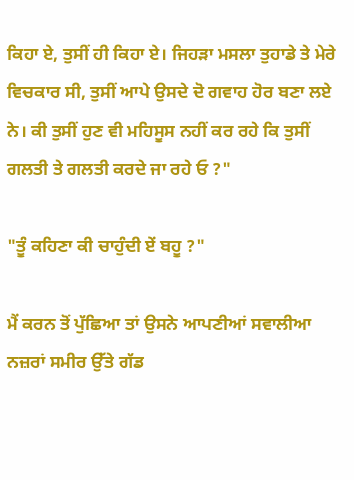ਕਿਹਾ ਏ, ਤੁਸੀਂ ਹੀ ਕਿਹਾ ਏ। ਜਿਹੜਾ ਮਸਲਾ ਤੁਹਾਡੇ ਤੇ ਮੇਰੇ ਵਿਚਕਾਰ ਸੀ, ਤੁਸੀਂ ਆਪੇ ਉਸਦੇ ਦੋ ਗਵਾਹ ਹੋਰ ਬਣਾ ਲਏ ਨੇ। ਕੀ ਤੁਸੀਂ ਹੁਣ ਵੀ ਮਹਿਸੂਸ ਨਹੀਂ ਕਰ ਰਹੇ ਕਿ ਤੁਸੀਂ ਗਲਤੀ ਤੇ ਗਲਤੀ ਕਰਦੇ ਜਾ ਰਹੇ ਓ ?"

"ਤੂੰ ਕਹਿਣਾ ਕੀ ਚਾਹੁੰਦੀ ਏਂ ਬਹੂ ?"

ਮੈਂ ਕਰਨ ਤੋਂ ਪੁੱਛਿਆ ਤਾਂ ਉਸਨੇ ਆਪਣੀਆਂ ਸਵਾਲੀਆ ਨਜ਼ਰਾਂ ਸਮੀਰ ਉੱਤੇ ਗੱਡ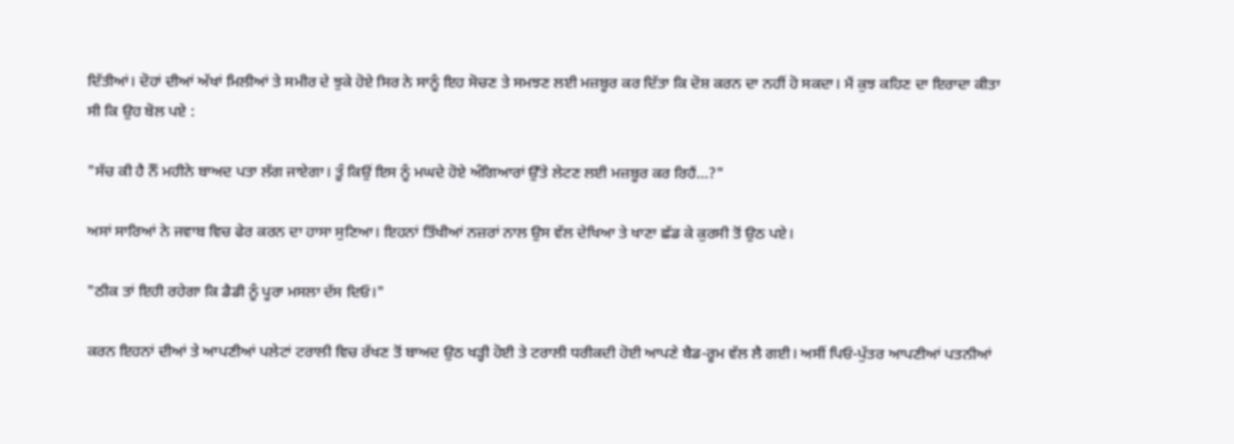ਦਿੱਤੀਆਂ। ਦੋਹਾਂ ਦੀਆਂ ਅੱਖਾਂ ਮਿਲੀਆਂ ਤੇ ਸਮੀਰ ਦੇ ਝੁਕੇ ਹੋਏ ਸਿਰ ਨੇ ਸਾਨੂੰ ਇਹ ਸੋਚਣ ਤੇ ਸਮਝਣ ਲਈ ਮਜ਼ਬੂਰ ਕਰ ਦਿੱਤਾ ਕਿ ਦੋਸ਼ ਕਰਨ ਦਾ ਨਹੀਂ ਹੋ ਸਕਦਾ। ਮੈਂ ਕੁਝ ਕਹਿਣ ਦਾ ਇਰਾਦਾ ਕੀਤਾ ਸੀ ਕਿ ਉਹ ਬੋਲ ਪਏ :

"ਸੱਚ ਕੀ ਹੈ ਨੌਂ ਮਹੀਨੇ ਬਾਅਦ ਪਤਾ ਲੱਗ ਜਾਏਗਾ। ਤੂੰ ਕਿਉਂ ਇਸ ਨੂੰ ਮਘਦੇ ਹੋਏ ਅੰਗਿਆਰਾਂ ਉੱਤੇ ਲੇਟਣ ਲਈ ਮਜ਼ਬੂਰ ਕਰ ਰਿਹੈਂ…?"

ਅਸਾਂ ਸਾਰਿਆਂ ਨੇ ਜਵਾਬ ਵਿਚ ਫੇਰ ਕਰਨ ਦਾ ਹਾਸਾ ਸੁਣਿਆ। ਇਹਨਾਂ ਤਿੱਖੀਆਂ ਨਜ਼ਰਾਂ ਨਾਲ ਉਸ ਵੱਲ ਦੇਖਿਆ ਤੇ ਖਾਣਾ ਛੱਡ ਕੇ ਕੁਰਸੀ ਤੋਂ ਉਠ ਪਏ।

"ਠੀਕ ਤਾਂ ਇਹੀ ਰਹੇਗਾ ਕਿ ਡੈਡੀ ਨੂੰ ਪੂਰਾ ਮਸਲਾ ਦੱਸ ਦਿਓ।"

ਕਰਨ ਇਹਨਾਂ ਦੀਆਂ ਤੇ ਆਪਣੀਆਂ ਪਲੇਟਾਂ ਟਰਾਲੀ ਵਿਚ ਰੱਖਣ ਤੋਂ ਬਾਅਦ ਉਠ ਖੜ੍ਹੀ ਹੋਈ ਤੇ ਟਰਾਲੀ ਧਰੀਕਦੀ ਹੋਈ ਆਪਣੇ ਬੈਡ-ਰੂਮ ਵੱਲ ਲੈ ਗਈ। ਅਸੀਂ ਪਿਓ-ਪੁੱਤਰ ਆਪਣੀਆਂ ਪਤਨੀਆਂ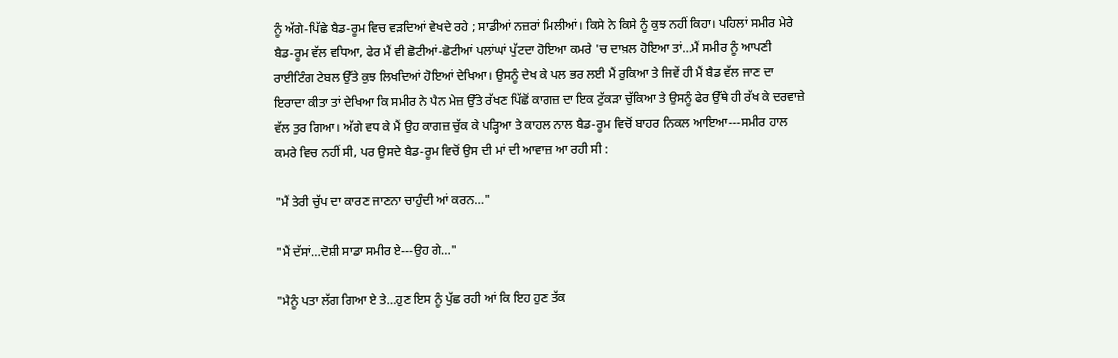ਨੂੰ ਅੱਗੇ-ਪਿੱਛੇ ਬੈਡ-ਰੂਮ ਵਿਚ ਵੜਦਿਆਂ ਵੇਖਦੇ ਰਹੇ ; ਸਾਡੀਆਂ ਨਜ਼ਰਾਂ ਮਿਲੀਆਂ। ਕਿਸੇ ਨੇ ਕਿਸੇ ਨੂੰ ਕੁਝ ਨਹੀਂ ਕਿਹਾ। ਪਹਿਲਾਂ ਸਮੀਰ ਮੇਰੇ ਬੈਡ-ਰੂਮ ਵੱਲ ਵਧਿਆ, ਫੇਰ ਮੈਂ ਵੀ ਛੋਟੀਆਂ-ਛੋਟੀਆਂ ਪਲਾਂਘਾਂ ਪੁੱਟਦਾ ਹੋਇਆ ਕਮਰੇ 'ਚ ਦਾਖ਼ਲ ਹੋਇਆ ਤਾਂ…ਮੈਂ ਸਮੀਰ ਨੂੰ ਆਪਣੀ ਰਾਈਟਿੰਗ ਟੇਬਲ ਉੱਤੇ ਕੁਝ ਲਿਖਦਿਆਂ ਹੋਇਆਂ ਦੇਖਿਆ। ਉਸਨੂੰ ਦੇਖ ਕੇ ਪਲ ਭਰ ਲਈ ਮੈਂ ਰੁਕਿਆ ਤੇ ਜਿਵੇਂ ਹੀ ਮੈਂ ਬੈਡ ਵੱਲ ਜਾਣ ਦਾ ਇਰਾਦਾ ਕੀਤਾ ਤਾਂ ਦੇਖਿਆ ਕਿ ਸਮੀਰ ਨੇ ਪੈਨ ਮੇਜ਼ ਉੱਤੇ ਰੱਖਣ ਪਿੱਛੋਂ ਕਾਗਜ਼ ਦਾ ਇਕ ਟੁੱਕੜਾ ਚੁੱਕਿਆ ਤੇ ਉਸਨੂੰ ਫੇਰ ਉੱਥੇ ਹੀ ਰੱਖ ਕੇ ਦਰਵਾਜ਼ੇ ਵੱਲ ਤੁਰ ਗਿਆ। ਅੱਗੇ ਵਧ ਕੇ ਮੈਂ ਉਹ ਕਾਗਜ਼ ਚੁੱਕ ਕੇ ਪੜ੍ਹਿਆ ਤੇ ਕਾਹਲ ਨਾਲ ਬੈਡ-ਰੂਮ ਵਿਚੋਂ ਬਾਹਰ ਨਿਕਲ ਆਇਆ---ਸਮੀਰ ਹਾਲ ਕਮਰੇ ਵਿਚ ਨਹੀਂ ਸੀ, ਪਰ ਉਸਦੇ ਬੈਡ-ਰੂਮ ਵਿਚੋਂ ਉਸ ਦੀ ਮਾਂ ਦੀ ਆਵਾਜ਼ ਆ ਰਹੀ ਸੀ :

"ਮੈਂ ਤੇਰੀ ਚੁੱਪ ਦਾ ਕਾਰਣ ਜਾਣਨਾ ਚਾਹੁੰਦੀ ਆਂ ਕਰਨ…"

"ਮੈਂ ਦੱਸਾਂ…ਦੋਸ਼ੀ ਸਾਡਾ ਸਮੀਰ ਏ---ਉਹ ਗੇ…"

"ਮੈਨੂੰ ਪਤਾ ਲੱਗ ਗਿਆ ਏ ਤੇ…ਹੁਣ ਇਸ ਨੂੰ ਪੁੱਛ ਰਹੀ ਆਂ ਕਿ ਇਹ ਹੁਣ ਤੱਕ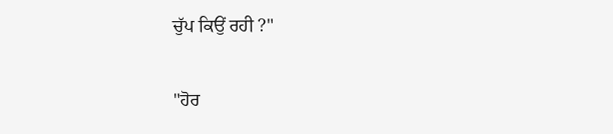ਚੁੱਪ ਕਿਉਂ ਰਹੀ ?"

"ਹੋਰ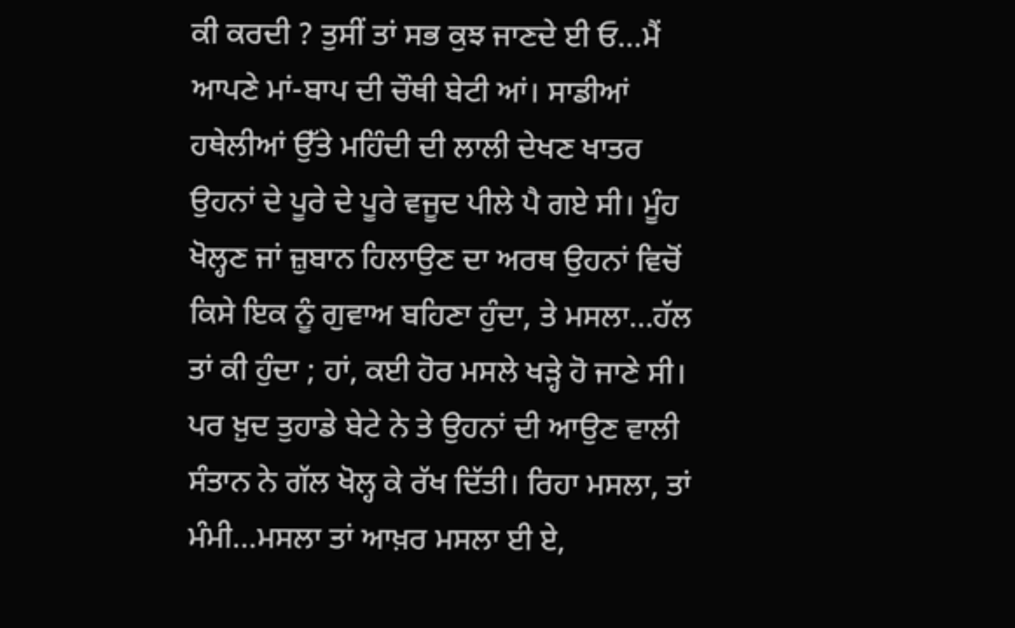ਕੀ ਕਰਦੀ ? ਤੁਸੀਂ ਤਾਂ ਸਭ ਕੁਝ ਜਾਣਦੇ ਈ ਓ…ਮੈਂ ਆਪਣੇ ਮਾਂ-ਬਾਪ ਦੀ ਚੌਥੀ ਬੇਟੀ ਆਂ। ਸਾਡੀਆਂ ਹਥੇਲੀਆਂ ਉੱਤੇ ਮਹਿੰਦੀ ਦੀ ਲਾਲੀ ਦੇਖਣ ਖਾਤਰ ਉਹਨਾਂ ਦੇ ਪੂਰੇ ਦੇ ਪੂਰੇ ਵਜੂਦ ਪੀਲੇ ਪੈ ਗਏ ਸੀ। ਮੂੰਹ ਖੋਲ੍ਹਣ ਜਾਂ ਜ਼ੁਬਾਨ ਹਿਲਾਉਣ ਦਾ ਅਰਥ ਉਹਨਾਂ ਵਿਚੋਂ ਕਿਸੇ ਇਕ ਨੂੰ ਗੁਵਾਅ ਬਹਿਣਾ ਹੁੰਦਾ, ਤੇ ਮਸਲਾ…ਹੱਲ ਤਾਂ ਕੀ ਹੁੰਦਾ ; ਹਾਂ, ਕਈ ਹੋਰ ਮਸਲੇ ਖੜ੍ਹੇ ਹੋ ਜਾਣੇ ਸੀ। ਪਰ ਖ਼ੁਦ ਤੁਹਾਡੇ ਬੇਟੇ ਨੇ ਤੇ ਉਹਨਾਂ ਦੀ ਆਉਣ ਵਾਲੀ ਸੰਤਾਨ ਨੇ ਗੱਲ ਖੋਲ੍ਹ ਕੇ ਰੱਖ ਦਿੱਤੀ। ਰਿਹਾ ਮਸਲਾ, ਤਾਂ ਮੰਮੀ…ਮਸਲਾ ਤਾਂ ਆਖ਼ਰ ਮਸਲਾ ਈ ਏ,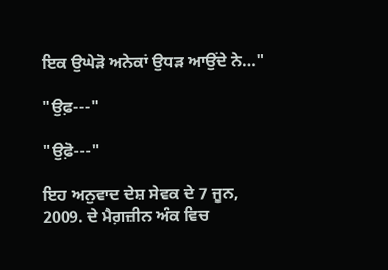ਇਕ ਉਘੇੜੋ ਅਨੇਕਾਂ ਉਧੜ ਆਉਂਦੇ ਨੇ…"

"ਉਫ਼---"

"ਉਫ਼ੋ---"

ਇਹ ਅਨੁਵਾਦ ਦੇਸ਼ ਸੇਵਕ ਦੇ 7 ਜੂਨ, 2009. ਦੇ ਮੈਗ਼ਜ਼ੀਨ ਅੰਕ ਵਿਚ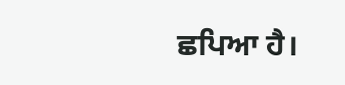ਛਪਿਆ ਹੈ।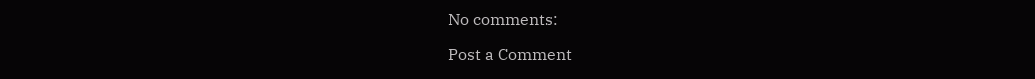No comments:

Post a Comment